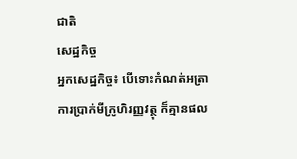ជាតិ
សេដ្ឋកិច្ច
អ្នកសេដ្ឋកិច្ច៖ បើទោះកំណត់អត្រាការប្រាក់មីក្រូហិរញ្ញវត្ថុ ក៏គ្មានផល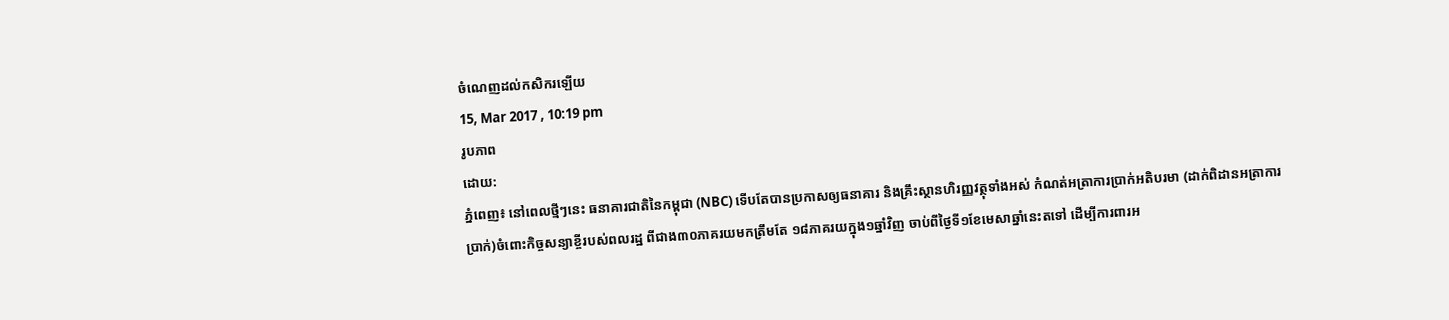ចំណេញដល់កសិករឡើយ
15, Mar 2017 , 10:19 pm
រូបភាព
ដោយ:
ភ្នំពេញ៖ នៅពេលថ្មីៗនេះ ធនាគារជាតិនៃកម្ពុជា (NBC) ទើបតែបានប្រកាសឲ្យធនាគារ និងគ្រឹះស្ថានហិរញ្ញវត្ថុទាំងអស់ កំណត់អត្រាការប្រាក់អតិបរមា (ដាក់ពិដានអត្រាការប្រាក់)ចំពោះកិច្ចសន្យាខ្ចីរបស់ពលរដ្ឋ ពីជាង៣០ភាគរយមកត្រឹមតែ ១៨ភាគរយក្នុង១ឆ្នាំវិញ ចាប់ពីថ្ងៃទី១ខែមេសាឆ្នាំនេះតទៅ ដើម្បីការពារអ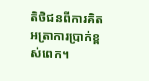តិថិជនពីការគិតអត្រាការប្រាក់ខ្ពស់ពេក។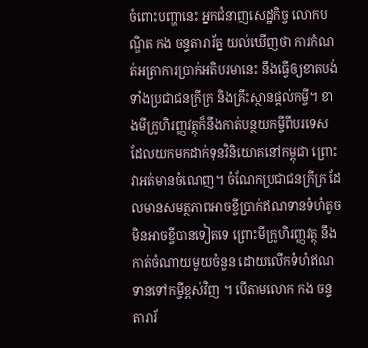ចំពោះបញ្ហានេះ អ្នកជំនាញសេដ្ឋកិច្ច លោកបណ្ឌិត កង ចន្ទតារារ័ត្ន យល់ឃើញថា ការកំណត់អត្រាការប្រាក់អតិបរមានេះ នឹងធ្វើឲ្យខាតបង់ទាំងប្រជាជនក្រីក្រ និងគ្រឹះស្ថានផ្ដល់កម្ចី។ ខាងមីក្រូហិរញ្ញវត្ថុក៏នឹងកាត់បន្ថយកម្ចីពីបរទេស ដែលយកមកដាក់ទុនវិនិយោគនៅកម្ពុជា ព្រោះវាអត់មានចំណេញ។ ចំណែកប្រជាជនក្រីក្រ ដែលមានសមត្ថភាពអាចខ្ចីប្រាក់ឥណទានទំហំតូច មិនអាចខ្ចីបានទៀតទេ ព្រោះមីក្រូហិរញ្ញវត្ថុ នឹងកាត់ចំណាយមួយចំនួន ដោយលើកទំហំឥណទានទៅកម្ចីខ្ពស់វិញ ។ បើតាមលោក កង ចន្ទតារារ័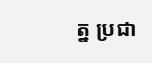ត្ន ប្រជា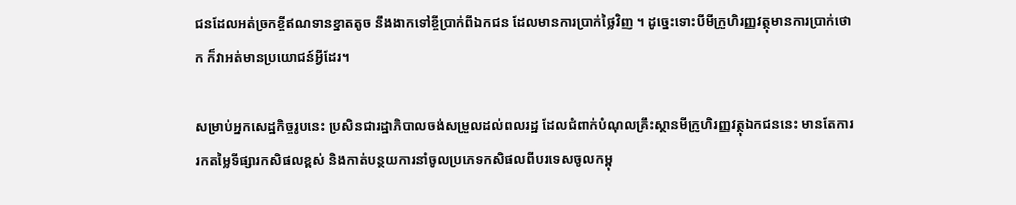ជនដែលអត់ច្រកខ្ចីឥណទានខ្នាតតូច នឹងងាកទៅខ្ចីប្រាក់ពីឯកជន ដែលមានការប្រាក់ថ្លៃវិញ ។ ដូច្នេះទោះបីមីក្រួហិរញ្ញវត្ថុមានការប្រាក់ថោក ក៏វាអត់មានប្រយោជន៍អ្វីដែរ។

សម្រាប់អ្នកសេដ្ឋកិច្ចរូបនេះ ប្រសិនជារដ្ឋាភិបាលចង់សម្រួលដល់ពលរដ្ឋ ដែលជំពាក់បំណុលគ្រឹះស្ថានមីក្រូហិរញ្ញវត្ថុឯកជននេះ មានតែការរកតម្លៃទីផ្សារកសិផលខ្ពស់ និងកាត់បន្ថយការនាំចូលប្រភេទកសិផលពីបរទេសចូលកម្ពុ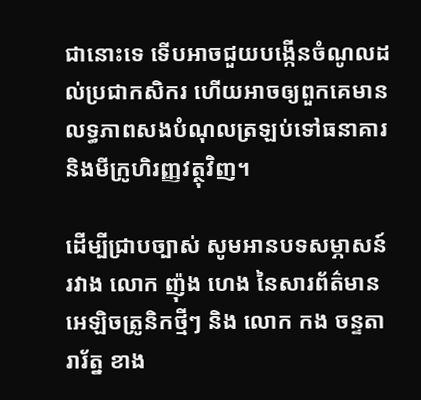ជានោះទេ ទើបអាចជួយបង្កើនចំណូលដល់ប្រជាកសិករ ហើយអាចឲ្យពួកគេមានលទ្ធភាពសងបំណុលត្រឡប់ទៅធនាគារ និងមីក្រូហិរញ្ញវត្ថុវិញ។

ដើម្បីជ្រាបច្បាស់ សូមអានបទសម្ភាសន៍រវាង លោក ញ៉ុង ហេង នៃសារព័ត៌មានអេឡិចត្រូនិកថ្មីៗ និង លោក កង ចន្ទតារារ័ត្ន ខាង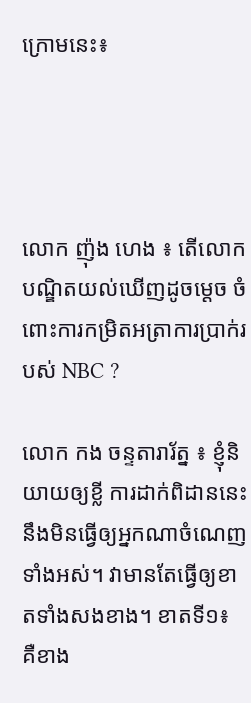ក្រោមនេះ៖




លោក ញ៉ុង ហេង ៖ តើលោកបណ្ឌិតយល់ឃើញដូចម្ដេច ចំពោះការកម្រិតអត្រាការប្រាក់របស់ NBC ?

លោក កង ចន្ទតារារ័ត្ន ៖ ខ្ញុំនិយាយឲ្យខ្លី ការដាក់ពិដាននេះនឹងមិនធ្វើឲ្យអ្នកណាចំណេញទាំងអស់។ វាមានតែធ្វើឲ្យខាតទាំងសងខាង។ ខាតទី១៖ គឺខាង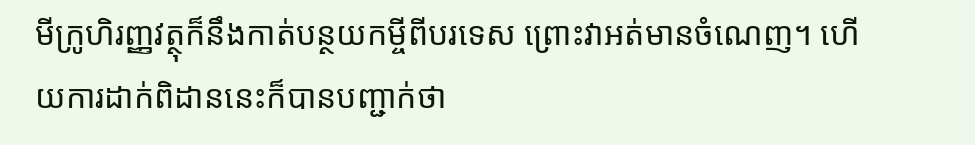មីក្រូហិរញ្ញវត្ថុក៏នឹងកាត់បន្ថយកម្ចីពីបរទេស ព្រោះវាអត់មានចំណេញ។ ហើយការដាក់ពិដាននេះក៏បានបញ្ជាក់ថា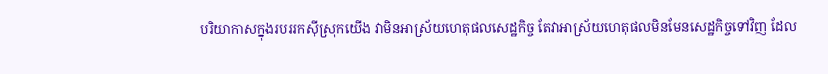បរិយាកាសក្នុងរបររកស៊ីស្រុកយើង វាមិនអាស្រ័យហេតុផលសេដ្ឋកិច្ច តែវាអាស្រ័យហេតុផលមិនមែនសេដ្ឋកិច្ចទៅវិញ ដែល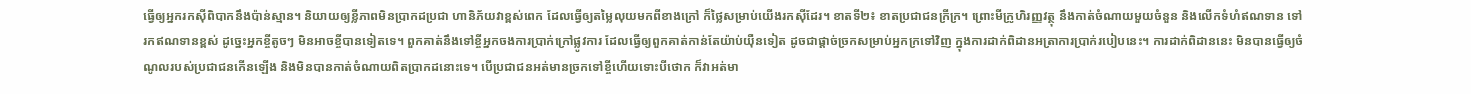ធ្វើឲ្យអ្នករកស៊ីពិបាកនឹងប៉ាន់ស្មាន។ និយាយឲ្យខ្លីភាពមិនប្រាកដប្រជា ហានិភ័យវាខ្ពស់ពេក ដែលធ្វើឲ្យតម្លៃលុយមកពីខាងក្រៅ ក៏ថ្លៃសម្រាប់យើងរកស៊ីដែរ។ ខាតទី២៖ ខាតប្រជាជនក្រីក្រ។ ព្រោះមីក្រូហិរញ្ញវត្ថុ នឹងកាត់ចំណាយមួយចំនួន និងលើកទំហំឥណទាន ទៅរកឥណទានខ្ពស់ ដូច្នេះអ្នកខ្ចីតូចៗ មិនអាចខ្ចីបានទៀតទេ។ ពួកគាត់នឹងទៅខ្ចីអ្នកចងការប្រាក់ក្រៅផ្លូវការ ដែលធ្វើឲ្យពួកគាត់កាន់តែយ៉ាប់យ៉ឺនទៀត ដូចជាផ្ដាច់ច្រកសម្រាប់អ្នកក្រទៅវិញ ក្នុងការដាក់ពិដានអត្រាការប្រាក់របៀបនេះ។ ការដាក់ពិដាននេះ មិនបានធ្វើឲ្យចំណូលរបស់ប្រជាជនកើនឡើង និងមិនបានកាត់ចំណាយពិតប្រាកដនោះទេ។ បើប្រជាជនអត់មានច្រកទៅខ្ចីហើយទោះបីថោក ក៏វាអត់មា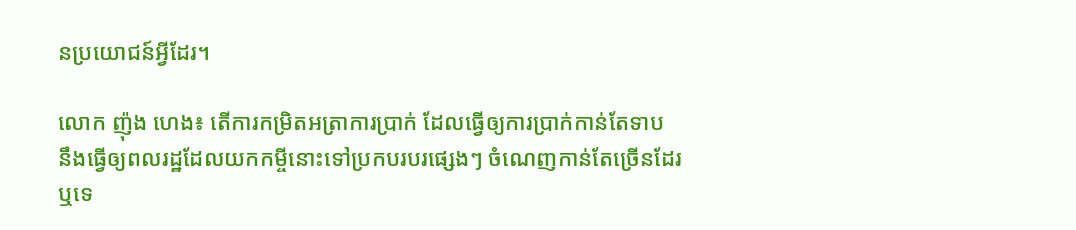នប្រយោជន៍អ្វីដែរ។

លោក ញ៉ុង ហេង៖ តើការកម្រិតអត្រាការប្រាក់ ដែលធ្វើឲ្យការប្រាក់កាន់តែទាប នឹងធ្វើឲ្យពលរដ្ឋដែលយកកម្ចីនោះទៅប្រកបរបរផ្សេងៗ ចំណេញកាន់តែច្រើនដែរ ឬទេ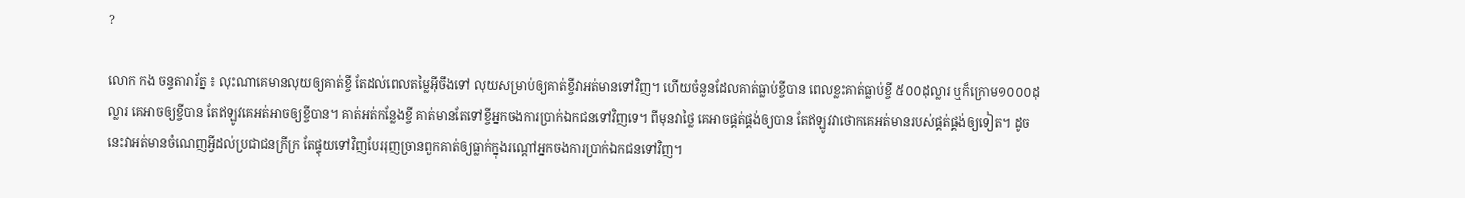?

លោក កង ចន្ទតារារ័ត្ន ៖ លុះណាគេមានលុយឲ្យគាត់ខ្ចី តែដល់ពេលតម្លៃអ៊ីចឹងទៅ លុយសម្រាប់ឲ្យគាត់ខ្ចីវាអត់មានទៅវិញ។ ហើយចំនួនដែលគាត់ធ្លាប់ខ្ចីបាន ពេលខ្លះគាត់ធ្លាប់ខ្ចី ៥០០ដុល្លារ ឬក៏ក្រោម១០០០ដុល្លារ គេអាចឲ្យខ្ចីបាន តែឥឡូវគេអត់អាចឲ្យខ្ចីបាន។ គាត់អត់កន្លែងខ្ចី គាត់មានតែទៅខ្ចីអ្នកចងការប្រាក់ឯកជនទៅវិញទេ។ ពីមុនវាថ្លៃ គេអាចផ្គត់ផ្គង់ឲ្យបាន តែឥឡូវវាថោកគេអត់មានរបស់ផ្គត់ផ្គង់ឲ្យទៀត។ ដូចនេះវាអត់មានចំណេញអ្វីដល់ប្រជាជនក្រីក្រ តែផ្ទុយទៅវិញបែររុញច្រានពួកគាត់ឲ្យធ្លាក់ក្នុងរណ្ដៅអ្នកចងការប្រាក់ឯកជនទៅវិញ។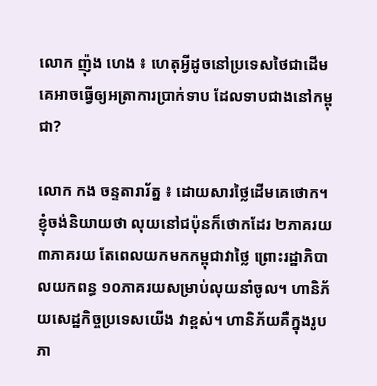លោក ញ៉ុង ហេង ៖ ហេតុអ្វីដូចនៅប្រទេសថៃជាដើម គេអាចធ្វើឲ្យអត្រាការប្រាក់ទាប ដែលទាបជាងនៅកម្ពុជា?

លោក កង ចន្ទតារារ័ត្ន ៖ ដោយសារថ្លៃដើមគេថោក។ ខ្ញុំចង់និយាយថា លុយនៅជប៉ុនក៏ថោកដែរ ២ភាគរយ ៣ភាគរយ តែពេលយកមកកម្ពុជាវាថ្លៃ ព្រោះរដ្ឋាភិបាលយកពន្ធ ១០ភាគរយសម្រាប់លុយនាំចូល។ ហានិភ័យសេដ្ឋកិច្ចប្រទេសយើង វាខ្ពស់។ ហានិភ័យគឺក្នុងរូបភា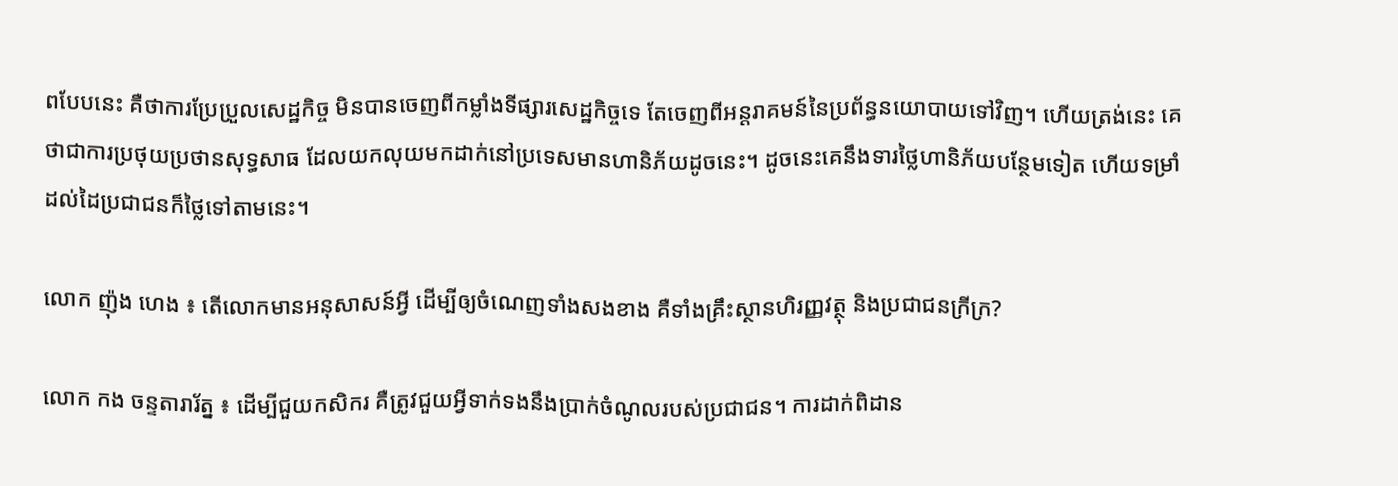ពបែបនេះ គឺថាការប្រែប្រួលសេដ្ឋកិច្ច មិនបានចេញពីកម្លាំងទីផ្សារសេដ្ឋកិច្ចទេ តែចេញពីអន្តរាគមន៍នៃប្រព័ន្ធនយោបាយទៅវិញ។ ហើយត្រង់នេះ គេថាជាការប្រថុយប្រថានសុទ្ធសាធ ដែលយកលុយមកដាក់នៅប្រទេសមានហានិភ័យដូចនេះ។ ដូចនេះគេនឹងទារថ្លៃហានិភ័យបន្ថែមទៀត ហើយទម្រាំដល់ដៃប្រជាជនក៏ថ្លៃទៅតាមនេះ។

លោក ញ៉ុង ហេង ៖ តើលោកមានអនុសាសន៍អ្វី ដើម្បីឲ្យចំណេញទាំងសងខាង គឺទាំងគ្រឹះស្ថានហិរញ្ញវត្ថុ និងប្រជាជនក្រីក្រ?

លោក កង ចន្ទតារារ័ត្ន ៖ ដើម្បីជួយកសិករ គឺត្រូវជួយអ្វីទាក់ទងនឹងប្រាក់ចំណូលរបស់ប្រជាជន។ ការដាក់ពិដាន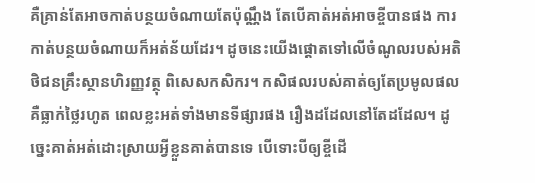គឺគ្រាន់តែអាចកាត់បន្ថយចំណាយតែប៉ុណ្ណឹង តែបើគាត់អត់អាចខ្ចីបានផង ការកាត់បន្ថយចំណាយក៏អត់ន័យដែរ។ ដូចនេះយើងផ្ដោតទៅលើចំណូលរបស់អតិថិជនគ្រឹះស្ថានហិរញ្ញវត្ថុ ពិសេសកសិករ។ កសិផលរបស់គាត់ឲ្យតែប្រមូលផល គឺធ្លាក់ថ្លៃរហូត ពេលខ្លះអត់ទាំងមានទីផ្សារផង រឿងដដែលនៅតែដដែល។ ដូច្នេះគាត់អត់ដោះស្រាយអ្វីខ្លួនគាត់បានទេ បើទោះបីឲ្យខ្ចីដើ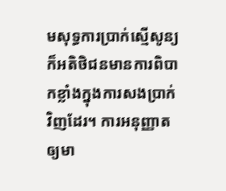មសុទ្ធការប្រាក់ស្មើសូន្យ ក៏អតិថិជនមានការពិបាកខ្លាំងក្នុងការសងប្រាក់វិញដែរ។ ការអនុញ្ញាតឲ្យមា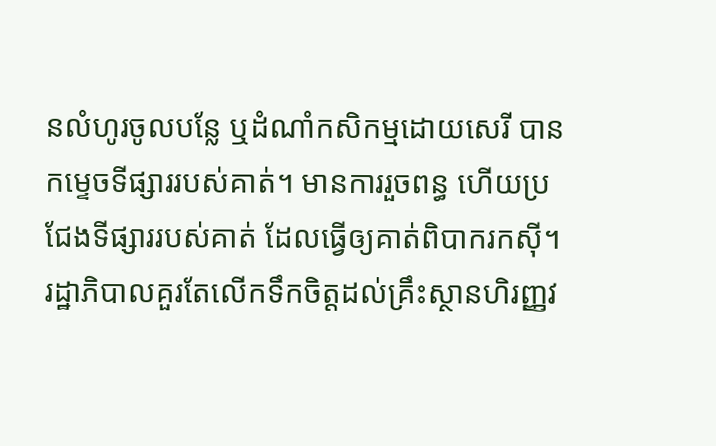នលំហូរចូលបន្លែ ឬដំណាំកសិកម្មដោយសេរី បានកម្ទេចទីផ្សាររបស់គាត់។ មានការរួចពន្ធ ហើយប្រជែងទីផ្សាររបស់គាត់ ដែលធ្វើឲ្យគាត់ពិបាករកស៊ី។ រដ្ឋាភិបាលគួរតែលើកទឹកចិត្តដល់គ្រឹះស្ថានហិរញ្ញវ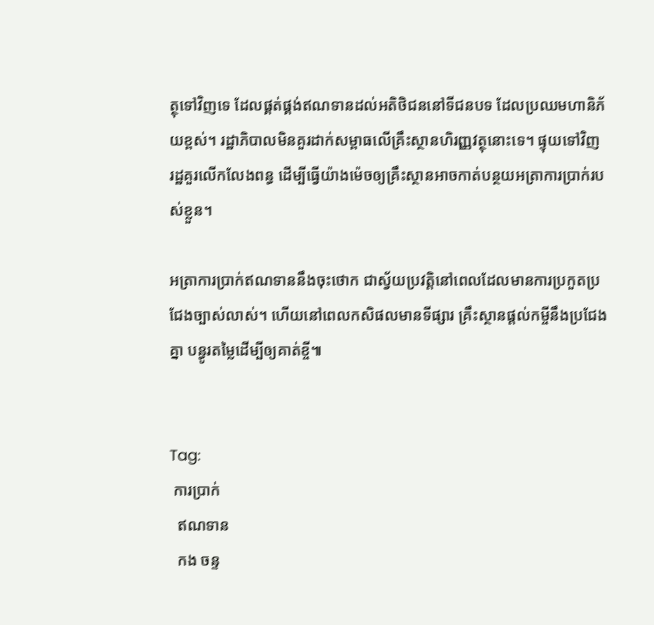ត្ថុទៅវិញទេ ដែលផ្គត់ផ្គង់ឥណទានដល់អតិថិជននៅទីជនបទ ដែលប្រឈមហានិភ័យខ្ពស់។ រដ្ឋាភិបាលមិនគួរដាក់សម្ពាធលើគ្រឹះស្ថានហិរញ្ញវត្ថុនោះទេ។ ផ្ទុយទៅវិញ រដ្ឋគួរលើកលែងពន្ធ ដើម្បីធ្វើយ៉ាងម៉េចឲ្យគ្រឹះស្ថានអាចកាត់បន្ថយអត្រាការប្រាក់របស់ខ្លួន។

អត្រាការប្រាក់ឥណទាននឹងចុះថោក ជាស្វ័យប្រវត្តិនៅពេលដែលមានការប្រកួតប្រជែងច្បាស់លាស់។ ហើយនៅពេលកសិផលមានទីផ្សារ គ្រឹះស្ថានផ្ដល់កម្ចីនឹងប្រជែងគ្នា បន្ធូរតម្លៃដើម្បីឲ្យគាត់ខ្ចី៕


Tag:
 ការប្រាក់
  ឥណទាន
  កង ចន្ទ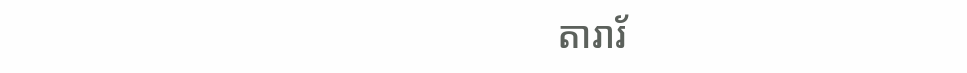តារារ័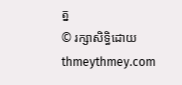ត្ន
© រក្សាសិទ្ធិដោយ thmeythmey.com